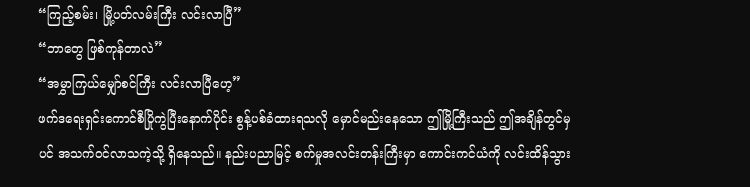“ကြည့်စမ်း၊ မြို့ပတ်လမ်းကြီး လင်းလာပြီ”
“ဘာတွေ ဖြစ်ကုန်တာလဲ”
“အမွှာကြယ်မျှော်စင်ကြီး လင်းလာပြီဟေ့”
ဖက်ဒရေးရှင်းကောင်စီပြိုကွဲပြီးနောက်ပိုင်း စွန့်ပစ်ခံထားရသလို မှောင်မည်းနေသော ဤမြို့ကြီးသည် ဤအချိန်တွင်မှပင် အသက်ဝင်လာသကဲ့သို့ ရှိနေသည်။ နည်းပညာမြင့် စက်မှုအလင်းတန်းကြီးမှာ ကောင်းကင်ယံကို လင်းထိန်သွား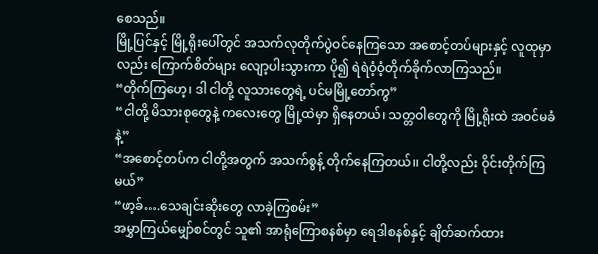စေသည်။
မြို့ပြင်နှင့် မြို့ရိုးပေါ်တွင် အသက်လုတိုက်ပွဲဝင်နေကြသော အစောင့်တပ်များနှင့် လူထုမှာလည်း ကြောက်စိတ်များ လျော့ပါးသွားကာ ပို၍ ရဲရဲဝံ့ဝံ့တိုက်ခိုက်လာကြသည်။
“တိုက်ကြဟေ့၊ ဒါ ငါတို့ လူသားတွေရဲ့ ပင်မမြို့တော်ကွ”
“ငါတို့ မိသားစုတွေနဲ့ ကလေးတွေ မြို့ထဲမှာ ရှိနေတယ်၊ သတ္တဝါတွေကို မြို့ရိုးထဲ အဝင်မခံနဲ့”
“အစောင့်တပ်က ငါတို့အတွက် အသက်စွန့် တိုက်နေကြတယ်၊၊ ငါတို့လည်း ဝိုင်းတိုက်ကြမယ်”
“ဖာ့ခ်….သေချင်းဆိုးတွေ လာခဲ့ကြစမ်း”
အမွှာကြယ်မျှော်စင်တွင် သူ၏ အာရုံကြောစနစ်မှာ ရေဒါစနစ်နှင့် ချိတ်ဆက်ထား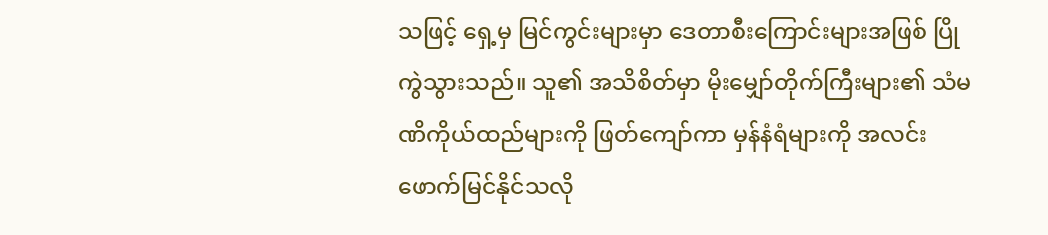သဖြင့် ရှေ့မှ မြင်ကွင်းများမှာ ဒေတာစီးကြောင်းများအဖြစ် ပြိုကွဲသွားသည်။ သူ၏ အသိစိတ်မှာ မိုးမျှော်တိုက်ကြီးများ၏ သံမဏိကိုယ်ထည်များကို ဖြတ်ကျော်ကာ မှန်နံရံများကို အလင်းဖောက်မြင်နိုင်သလို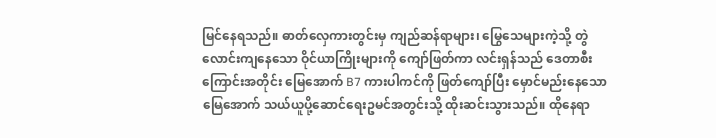မြင်နေရသည်။ ဓာတ်လှေကားတွင်းမှ ကျည်ဆန်ရာများ၊ မြွေသေများကဲ့သို့ တွဲလောင်းကျနေသော ဝိုင်ယာကြိုးများကို ကျော်ဖြတ်ကာ လင်းရှန်သည် ဒေတာစီးကြောင်းအတိုင်း မြေအောက် B7 ကားပါကင်ကို ဖြတ်ကျော်ပြီး မှောင်မည်းနေသော မြေအောက် သယ်ယူပို့ဆောင်ရေးဥမင်အတွင်းသို့ ထိုးဆင်းသွားသည်။ ထိုနေရာ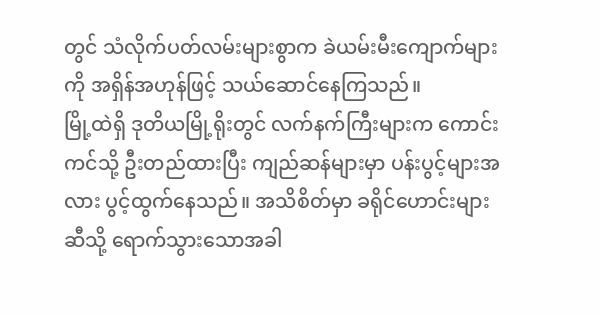တွင် သံလိုက်ပတ်လမ်းများစွာက ခဲယမ်းမီးကျောက်များကို အရှိန်အဟုန်ဖြင့် သယ်ဆောင်နေကြသည်။
မြို့ထဲရှိ ဒုတိယမြို့ရိုးတွင် လက်နက်ကြီးများက ကောင်းကင်သို့ ဦးတည်ထားပြီး ကျည်ဆန်များမှာ ပန်းပွင့်များအလား ပွင့်ထွက်နေသည်။ အသိစိတ်မှာ ခရိုင်ဟောင်းများဆီသို့ ရောက်သွားသောအခါ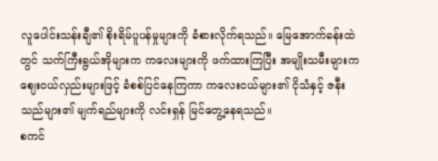လူပေါင်းသန်းချီ၏ စိုးရိမ်ပူပန်မှုများကို ခံစားလိုက်ရသည်။ မြေအောက်ခန်းထဲတွင် သက်ကြီးရွယ်အိုများက ကလေးများကို ဖက်ထားကြပြီး အမျိုးသမီးများက ဈေးဝယ်လှည်းများဖြင့် ခံစစ်ပြင်နေကြကာ ကလေးငယ်များ၏ ငိုသံနှင့် ဇနီးသည်များ၏ မျက်ရည်များကို လင်းရှန် မြင်တွေ့နေရသည်။
စကင်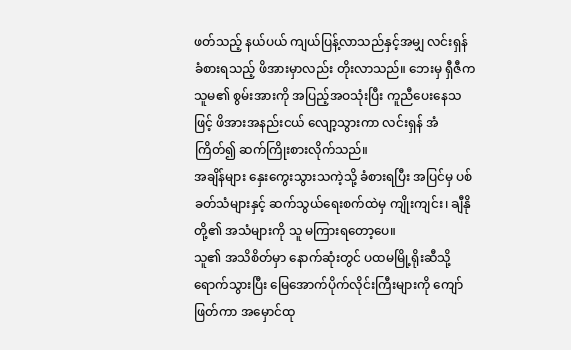ဖတ်သည့် နယ်ပယ် ကျယ်ပြန့်လာသည်နှင့်အမျှ လင်းရှန် ခံစားရသည့် ဖိအားမှာလည်း တိုးလာသည်။ ဘေးမှ ရှီဇီက သူမ၏ စွမ်းအားကို အပြည့်အဝသုံးပြီး ကူညီပေးနေသဖြင့် ဖိအားအနည်းငယ် လျော့သွားကာ လင်းရှန် အံကြိတ်၍ ဆက်ကြိုးစားလိုက်သည်။
အချိန်များ နှေးကွေးသွားသကဲ့သို့ ခံစားရပြီး အပြင်မှ ပစ်ခတ်သံများနှင့် ဆက်သွယ်ရေးစက်ထဲမှ ကျိုးကျင်း၊ ချီနိုတို့၏ အသံများကို သူ မကြားရတော့ပေ။
သူ၏ အသိစိတ်မှာ နောက်ဆုံးတွင် ပထမမြို့ရိုးဆီသို့ ရောက်သွားပြီး မြေအောက်ပိုက်လိုင်းကြီးများကို ကျော်ဖြတ်ကာ အမှောင်ထု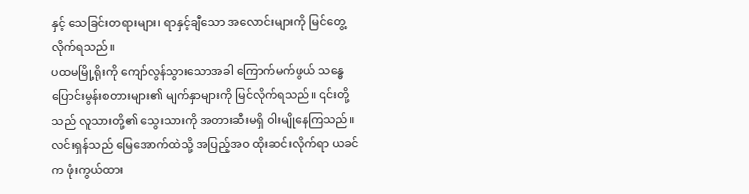နှင့် သေခြင်းတရားများ၊ ရာနှင့်ချီသော အလောင်းများကို မြင်တွေ့လိုက်ရသည်။
ပထမမြို့ရိုးကို ကျော်လွန်သွားသောအခါ ကြောက်မက်ဖွယ် သန္ဓေပြောင်းမွန်းစတားများ၏ မျက်နှာများကို မြင်လိုက်ရသည်။ ၎င်းတို့သည် လူသားတို့၏ သွေးသားကို အတားဆီးမရှိ ဝါးမျိုနေကြသည်။
လင်းရှန်သည် မြေအောက်ထဲသို့ အပြည့်အဝ ထိုးဆင်းလိုက်ရာ ယခင်က ဖုံးကွယ်ထား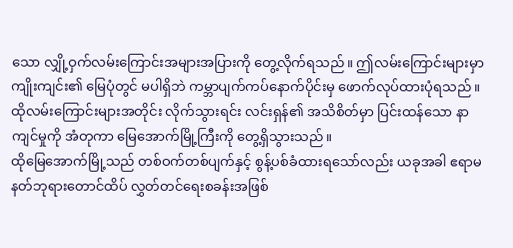သော လျှို့ဝှက်လမ်းကြောင်းအများအပြားကို တွေ့လိုက်ရသည်။ ဤလမ်းကြောင်းများမှာ ကျိုးကျင်း၏ မြေပုံတွင် မပါရှိဘဲ ကမ္ဘာပျက်ကပ်နောက်ပိုင်းမှ ဖောက်လုပ်ထားပုံရသည်။ ထိုလမ်းကြောင်းများအတိုင်း လိုက်သွားရင်း လင်းရှန်၏ အသိစိတ်မှာ ပြင်းထန်သော နာကျင်မှုကို အံတုကာ မြေအောက်မြို့ကြီးကို တွေ့ရှိသွားသည်။
ထိုမြေအောက်မြို့သည် တစ်ဝက်တစ်ပျက်နှင့် စွန့်ပစ်ခံထားရသော်လည်း ယခုအခါ ဧရာမနတ်ဘုရားတောင်ထိပ် လွှတ်တင်ရေးစခန်းအဖြစ်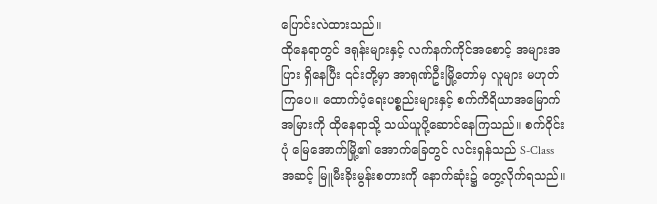ပြောင်းလဲထားသည်။
ထိုနေရာတွင် ဒရုန်းများနှင့် လက်နက်ကိုင်အစောင့် အများအပြား ရှိနေပြီး ၎င်းတို့မှာ အာရုဏ်ဦးမြို့တော်မှ လူများ မဟုတ်ကြပေ။ ထောက်ပံ့ရေးပစ္စည်းများနှင့် စက်ကိရိယာအမြောက်အမြားကို ထိုနေရာသို့ သယ်ယူပို့ဆောင်နေကြသည်။ စက်ဝိုင်းပုံ မြေအောက်မြို့၏ အောက်ခြေတွင် လင်းရှန်သည် S-Class အဆင့် မြူမီးခိုးမွန်းစတားကို နောက်ဆုံး၌ တွေ့လိုက်ရသည်။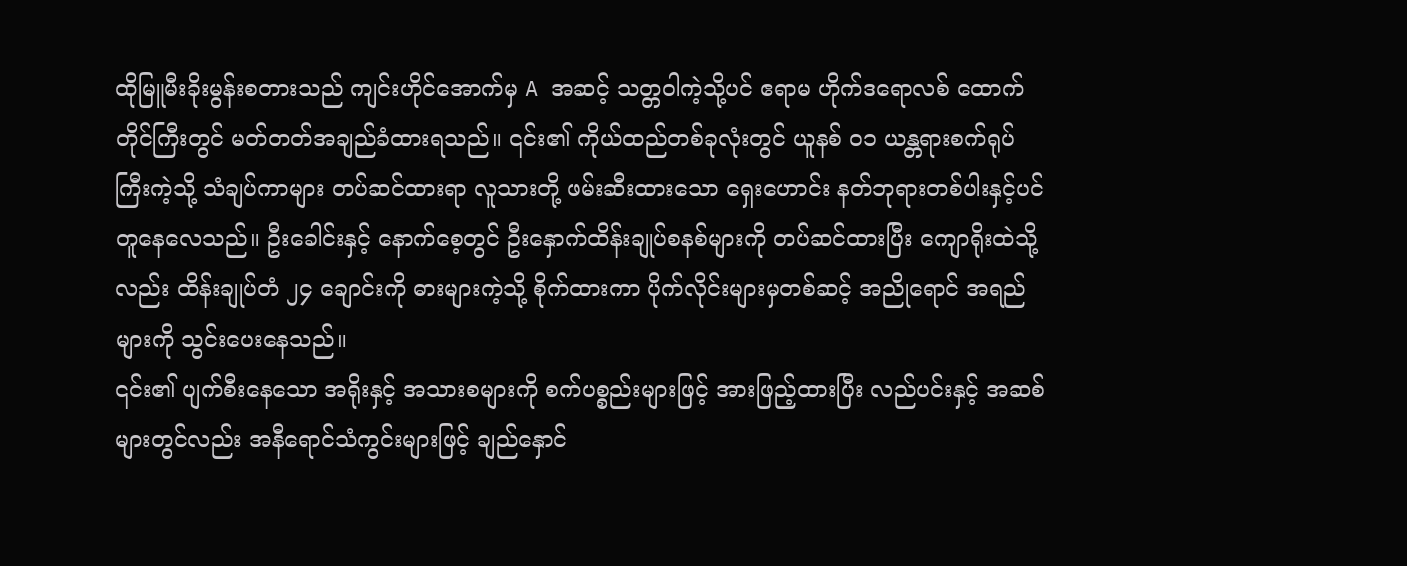ထိုမြူမီးခိုးမွန်းစတားသည် ကျင်းဟိုင်အောက်မှ A အဆင့် သတ္တဝါကဲ့သို့ပင် ဧရာမ ဟိုက်ဒရောလစ် ထောက်တိုင်ကြီးတွင် မတ်တတ်အချည်ခံထားရသည်။ ၎င်း၏ ကိုယ်ထည်တစ်ခုလုံးတွင် ယူနစ် ၀၁ ယန္တရားစက်ရုပ်ကြီးကဲ့သို့ သံချပ်ကာများ တပ်ဆင်ထားရာ လူသားတို့ ဖမ်းဆီးထားသော ရှေးဟောင်း နတ်ဘုရားတစ်ပါးနှင့်ပင် တူနေလေသည်။ ဦးခေါင်းနှင့် နောက်စေ့တွင် ဦးနှောက်ထိန်းချုပ်စနစ်များကို တပ်ဆင်ထားပြီး ကျောရိုးထဲသို့လည်း ထိန်းချုပ်တံ ၂၄ ချောင်းကို ဓားများကဲ့သို့ စိုက်ထားကာ ပိုက်လိုင်းများမှတစ်ဆင့် အညိုရောင် အရည်များကို သွင်းပေးနေသည်။
၎င်း၏ ပျက်စီးနေသော အရိုးနှင့် အသားစများကို စက်ပစ္စည်းများဖြင့် အားဖြည့်ထားပြီး လည်ပင်းနှင့် အဆစ်များတွင်လည်း အနီရောင်သံကွင်းများဖြင့် ချည်နှောင်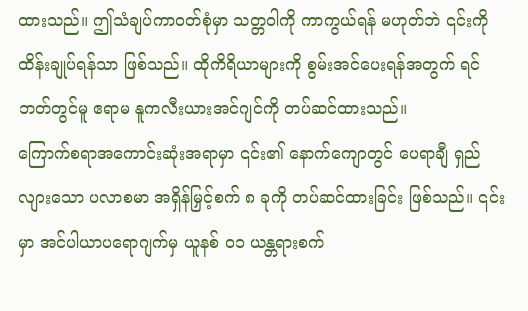ထားသည်။ ဤသံချပ်ကာဝတ်စုံမှာ သတ္တဝါကို ကာကွယ်ရန် မဟုတ်ဘဲ ၎င်းကို ထိန်းချုပ်ရန်သာ ဖြစ်သည်။ ထိုကိရိယာများကို စွမ်းအင်ပေးရန်အတွက် ရင်ဘတ်တွင်မူ ဧရာမ နူကလီးယားအင်ဂျင်ကို တပ်ဆင်ထားသည်။
ကြောက်စရာအကောင်းဆုံးအရာမှာ ၎င်း၏ နောက်ကျောတွင် ပေရာချီ ရှည်လျားသော ပလာစမာ အရှိန်မြှင့်စက် ၈ ခုကို တပ်ဆင်ထားခြင်း ဖြစ်သည်။ ၎င်းမှာ အင်ပါယာပရောဂျက်မှ ယူနစ် ၀၁ ယန္တရားစက်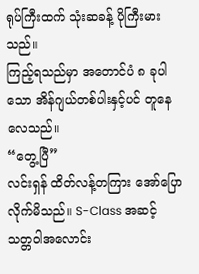ရုပ်ကြီးထက် သုံးဆခန့် ပိုကြီးမားသည်။
ကြည့်ရသည်မှာ အတောင်ပံ ၈ ခုပါသော အိန်ဂျယ်တစ်ပါးနှင့်ပင် တူနေလေသည်။
“တွေ့ပြီ”
လင်းရှန် ထိတ်လန့်တကြား အော်ပြောလိုက်မိသည်။ S-Class အဆင့် သတ္တဝါအလောင်း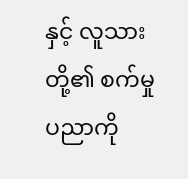နှင့် လူသားတို့၏ စက်မှုပညာကို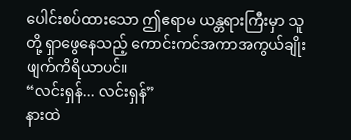ပေါင်းစပ်ထားသော ဤဧရာမ ယန္တရားကြီးမှာ သူတို့ ရှာဖွေနေသည့် ကောင်းကင်အကာအကွယ်ချိုးဖျက်ကိရိယာပင်။
“လင်းရှန်... လင်းရှန်”
နားထဲ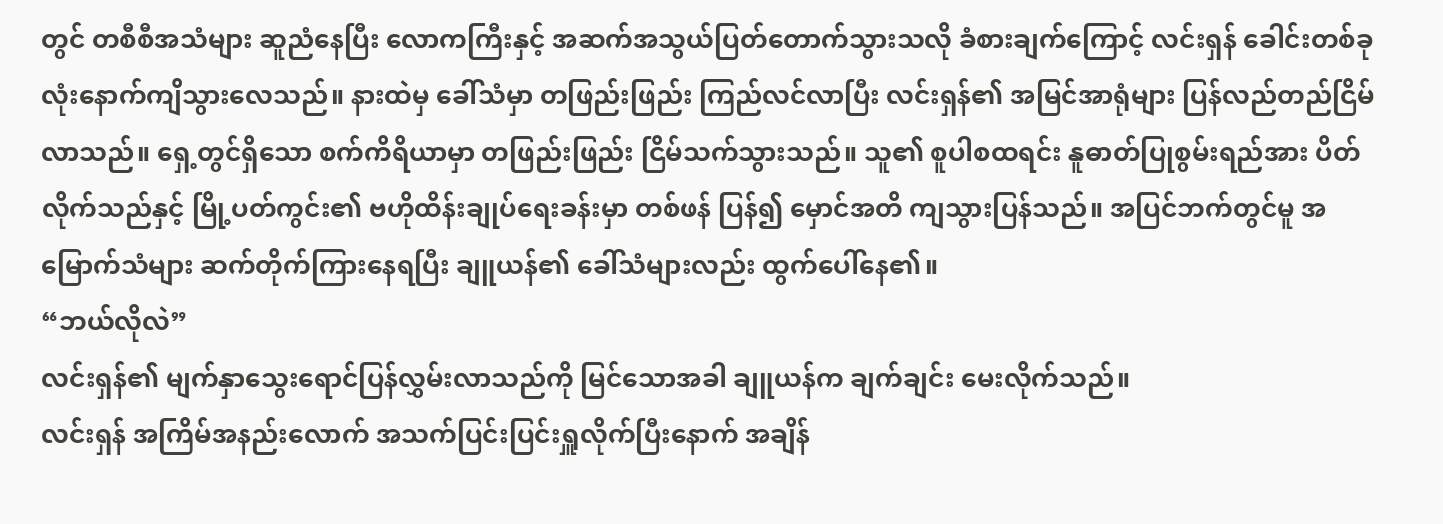တွင် တစီစီအသံများ ဆူညံနေပြီး လောကကြီးနှင့် အဆက်အသွယ်ပြတ်တောက်သွားသလို ခံစားချက်ကြောင့် လင်းရှန် ခေါင်းတစ်ခုလုံးနောက်ကျိသွားလေသည်။ နားထဲမှ ခေါ်သံမှာ တဖြည်းဖြည်း ကြည်လင်လာပြီး လင်းရှန်၏ အမြင်အာရုံများ ပြန်လည်တည်ငြိမ်လာသည်။ ရှေ့တွင်ရှိသော စက်ကိရိယာမှာ တဖြည်းဖြည်း ငြိမ်သက်သွားသည်။ သူ၏ စူပါစထရင်း နူဓာတ်ပြုစွမ်းရည်အား ပိတ်လိုက်သည်နှင့် မြို့ပတ်ကွင်း၏ ဗဟိုထိန်းချုပ်ရေးခန်းမှာ တစ်ဖန် ပြန်၍ မှောင်အတိ ကျသွားပြန်သည်။ အပြင်ဘက်တွင်မူ အမြောက်သံများ ဆက်တိုက်ကြားနေရပြီး ချူယန်၏ ခေါ်သံများလည်း ထွက်ပေါ်နေ၏။
“ဘယ်လိုလဲ”
လင်းရှန်၏ မျက်နှာသွေးရောင်ပြန်လွှမ်းလာသည်ကို မြင်သောအခါ ချူယန်က ချက်ချင်း မေးလိုက်သည်။
လင်းရှန် အကြိမ်အနည်းလောက် အသက်ပြင်းပြင်းရှူလိုက်ပြီးနောက် အချိန်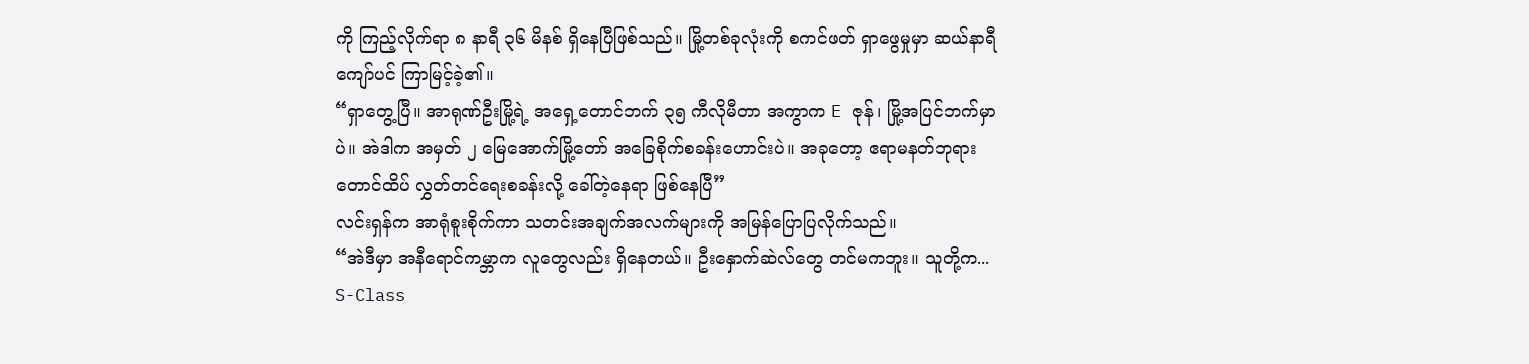ကို ကြည့်လိုက်ရာ ၈ နာရီ ၃၆ မိနစ် ရှိနေပြီဖြစ်သည်။ မြို့တစ်ခုလုံးကို စကင်ဖတ် ရှာဖွေမှုမှာ ဆယ်နာရီကျော်ပင် ကြာမြင့်ခဲ့၏။
“ရှာတွေ့ပြီ။ အာရုဏ်ဦးမြို့ရဲ့ အရှေ့တောင်ဘက် ၃၅ ကီလိုမီတာ အကွာက E ဇုန်၊ မြို့အပြင်ဘက်မှာပဲ။ အဲဒါက အမှတ် ၂ မြေအောက်မြို့တော် အခြေစိုက်စခန်းဟောင်းပဲ။ အခုတော့ ဧရာမနတ်ဘုရားတောင်ထိပ် လွှတ်တင်ရေးစခန်းလို့ ခေါ်တဲ့နေရာ ဖြစ်နေပြီ”
လင်းရှန်က အာရုံစူးစိုက်ကာ သတင်းအချက်အလက်များကို အမြန်ပြောပြလိုက်သည်။
“အဲဒီမှာ အနီရောင်ကမ္ဘာက လူတွေလည်း ရှိနေတယ်။ ဦးနှောက်ဆဲလ်တွေ တင်မကဘူး။ သူတို့က... S-Class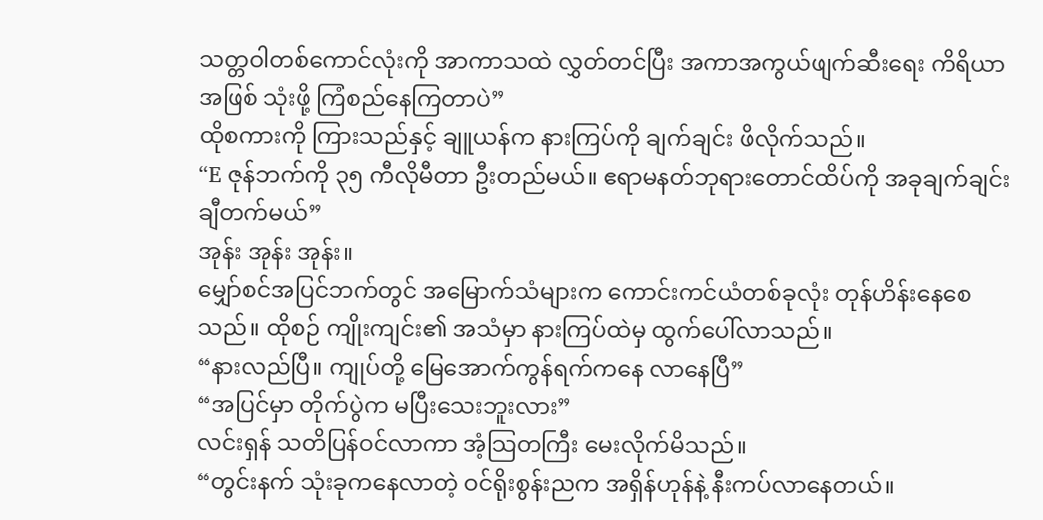သတ္တဝါတစ်ကောင်လုံးကို အာကာသထဲ လွှတ်တင်ပြီး အကာအကွယ်ဖျက်ဆီးရေး ကိရိယာအဖြစ် သုံးဖို့ ကြံစည်နေကြတာပဲ”
ထိုစကားကို ကြားသည်နှင့် ချူယန်က နားကြပ်ကို ချက်ချင်း ဖိလိုက်သည်။
“E ဇုန်ဘက်ကို ၃၅ ကီလိုမီတာ ဦးတည်မယ်။ ဧရာမနတ်ဘုရားတောင်ထိပ်ကို အခုချက်ချင်း ချီတက်မယ်”
အုန်း အုန်း အုန်း။
မျှော်စင်အပြင်ဘက်တွင် အမြောက်သံများက ကောင်းကင်ယံတစ်ခုလုံး တုန်ဟိန်းနေစေသည်။ ထိုစဉ် ကျိုးကျင်း၏ အသံမှာ နားကြပ်ထဲမှ ထွက်ပေါ်လာသည်။
“နားလည်ပြီ။ ကျုပ်တို့ မြေအောက်ကွန်ရက်ကနေ လာနေပြီ”
“အပြင်မှာ တိုက်ပွဲက မပြီးသေးဘူးလား”
လင်းရှန် သတိပြန်ဝင်လာကာ အံ့သြတကြီး မေးလိုက်မိသည်။
“တွင်းနက် သုံးခုကနေလာတဲ့ ဝင်ရိုးစွန်းညက အရှိန်ဟုန်နဲ့ နီးကပ်လာနေတယ်။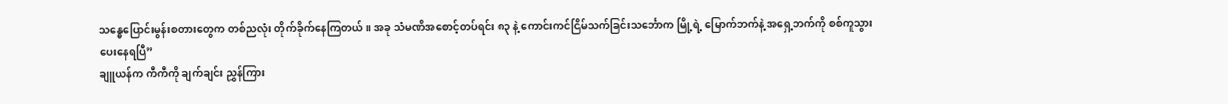သန္ဓေပြောင်းမွန်းစတားတွေက တစ်ညလုံး တိုက်ခိုက်နေကြတယ်။ အခု သံမဏိအစောင့်တပ်ရင်း ၈၃ နဲ့ ကောင်းကင်ငြိမ်သက်ခြင်းသင်္ဘောက မြို့ရဲ့ မြောက်ဘက်နဲ့ အရှေ့ဘက်ကို စစ်ကူသွားပေးနေရပြီ”
ချူယန်က ကီကီကို ချက်ချင်း ညွှန်ကြား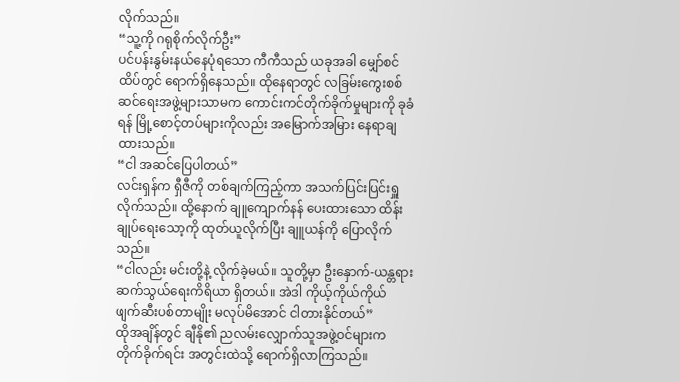လိုက်သည်။
“သူ့ကို ဂရုစိုက်လိုက်ဦး”
ပင်ပန်းနွမ်းနယ်နေပုံရသော ကီကီသည် ယခုအခါ မျှော်စင်ထိပ်တွင် ရောက်ရှိနေသည်။ ထိုနေရာတွင် လခြမ်းကွေးစစ်ဆင်ရေးအဖွဲ့များသာမက ကောင်းကင်တိုက်ခိုက်မှုများကို ခုခံရန် မြို့စောင့်တပ်များကိုလည်း အမြောက်အမြား နေရာချထားသည်။
“ငါ အဆင်ပြေပါတယ်”
လင်းရှန်က ရှီဇီကို တစ်ချက်ကြည့်ကာ အသက်ပြင်းပြင်းရှူလိုက်သည်။ ထို့နောက် ချူကျောက်နန် ပေးထားသော ထိန်းချုပ်ရေးသော့ကို ထုတ်ယူလိုက်ပြီး ချူယန်ကို ပြောလိုက်သည်။
“ငါလည်း မင်းတို့နဲ့ လိုက်ခဲ့မယ်။ သူတို့မှာ ဦးနှောက်-ယန္တရား ဆက်သွယ်ရေးကိရိယာ ရှိတယ်။ အဲဒါ ကိုယ့်ကိုယ်ကိုယ် ဖျက်ဆီးပစ်တာမျိုး မလုပ်မိအောင် ငါတားနိုင်တယ်”
ထိုအချိန်တွင် ချီနို၏ ညလမ်းလျှောက်သူအဖွဲ့ဝင်များက တိုက်ခိုက်ရင်း အတွင်းထဲသို့ ရောက်ရှိလာကြသည်။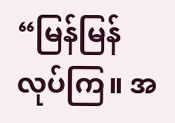“မြန်မြန်လုပ်ကြ။ အ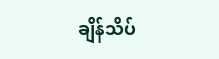ချိန်သိပ်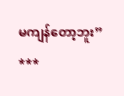မကျန်တော့ဘူး”
***